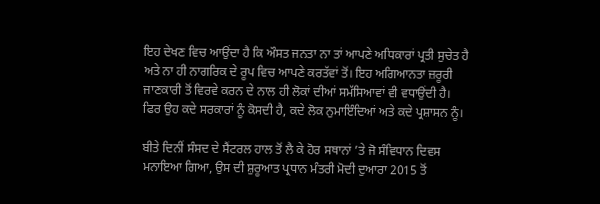ਇਹ ਦੇਖਣ ਵਿਚ ਆਉਂਦਾ ਹੈ ਕਿ ਔਸਤ ਜਨਤਾ ਨਾ ਤਾਂ ਆਪਣੇ ਅਧਿਕਾਰਾਂ ਪ੍ਰਤੀ ਸੁਚੇਤ ਹੈ ਅਤੇ ਨਾ ਹੀ ਨਾਗਰਿਕ ਦੇ ਰੂਪ ਵਿਚ ਆਪਣੇ ਕਰਤੱਵਾਂ ਤੋਂ। ਇਹ ਅਗਿਆਨਤਾ ਜ਼ਰੂਰੀ ਜਾਣਕਾਰੀ ਤੋਂ ਵਿਰਵੇ ਕਰਨ ਦੇ ਨਾਲ ਹੀ ਲੋਕਾਂ ਦੀਆਂ ਸਮੱਸਿਆਵਾਂ ਵੀ ਵਧਾਉਂਦੀ ਹੈ। ਫਿਰ ਉਹ ਕਦੇ ਸਰਕਾਰਾਂ ਨੂੰ ਕੋਸਦੀ ਹੈ, ਕਦੇ ਲੋਕ ਨੁਮਾਇੰਦਿਆਂ ਅਤੇ ਕਦੇ ਪ੍ਰਸ਼ਾਸਨ ਨੂੰ।

ਬੀਤੇ ਦਿਨੀਂ ਸੰਸਦ ਦੇ ਸੈਂਟਰਲ ਹਾਲ ਤੋਂ ਲੈ ਕੇ ਹੋਰ ਸਥਾਨਾਂ ’ਤੇ ਜੋ ਸੰਵਿਧਾਨ ਦਿਵਸ ਮਨਾਇਆ ਗਿਆ, ਉਸ ਦੀ ਸ਼ੁਰੂਆਤ ਪ੍ਰਧਾਨ ਮੰਤਰੀ ਮੋਦੀ ਦੁਆਰਾ 2015 ਤੋਂ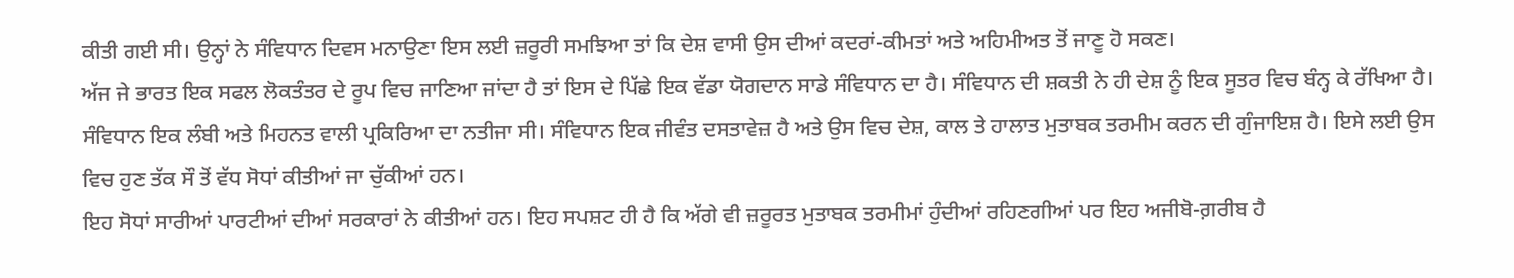ਕੀਤੀ ਗਈ ਸੀ। ਉਨ੍ਹਾਂ ਨੇ ਸੰਵਿਧਾਨ ਦਿਵਸ ਮਨਾਉਣਾ ਇਸ ਲਈ ਜ਼ਰੂਰੀ ਸਮਝਿਆ ਤਾਂ ਕਿ ਦੇਸ਼ ਵਾਸੀ ਉਸ ਦੀਆਂ ਕਦਰਾਂ-ਕੀਮਤਾਂ ਅਤੇ ਅਹਿਮੀਅਤ ਤੋਂ ਜਾਣੂ ਹੋ ਸਕਣ।
ਅੱਜ ਜੇ ਭਾਰਤ ਇਕ ਸਫਲ ਲੋਕਤੰਤਰ ਦੇ ਰੂਪ ਵਿਚ ਜਾਣਿਆ ਜਾਂਦਾ ਹੈ ਤਾਂ ਇਸ ਦੇ ਪਿੱਛੇ ਇਕ ਵੱਡਾ ਯੋਗਦਾਨ ਸਾਡੇ ਸੰਵਿਧਾਨ ਦਾ ਹੈ। ਸੰਵਿਧਾਨ ਦੀ ਸ਼ਕਤੀ ਨੇ ਹੀ ਦੇਸ਼ ਨੂੰ ਇਕ ਸੂਤਰ ਵਿਚ ਬੰਨ੍ਹ ਕੇ ਰੱਖਿਆ ਹੈ। ਸੰਵਿਧਾਨ ਇਕ ਲੰਬੀ ਅਤੇ ਮਿਹਨਤ ਵਾਲੀ ਪ੍ਰਕਿਰਿਆ ਦਾ ਨਤੀਜਾ ਸੀ। ਸੰਵਿਧਾਨ ਇਕ ਜੀਵੰਤ ਦਸਤਾਵੇਜ਼ ਹੈ ਅਤੇ ਉਸ ਵਿਚ ਦੇਸ਼, ਕਾਲ ਤੇ ਹਾਲਾਤ ਮੁਤਾਬਕ ਤਰਮੀਮ ਕਰਨ ਦੀ ਗੁੰਜਾਇਸ਼ ਹੈ। ਇਸੇ ਲਈ ਉਸ ਵਿਚ ਹੁਣ ਤੱਕ ਸੌ ਤੋਂ ਵੱਧ ਸੋਧਾਂ ਕੀਤੀਆਂ ਜਾ ਚੁੱਕੀਆਂ ਹਨ।
ਇਹ ਸੋਧਾਂ ਸਾਰੀਆਂ ਪਾਰਟੀਆਂ ਦੀਆਂ ਸਰਕਾਰਾਂ ਨੇ ਕੀਤੀਆਂ ਹਨ। ਇਹ ਸਪਸ਼ਟ ਹੀ ਹੈ ਕਿ ਅੱਗੇ ਵੀ ਜ਼ਰੂਰਤ ਮੁਤਾਬਕ ਤਰਮੀਮਾਂ ਹੁੰਦੀਆਂ ਰਹਿਣਗੀਆਂ ਪਰ ਇਹ ਅਜੀਬੋ-ਗ਼ਰੀਬ ਹੈ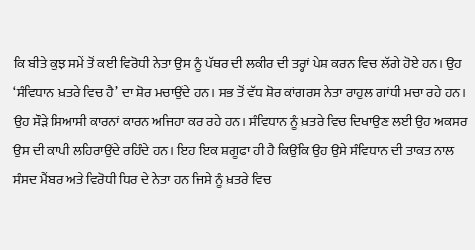ਕਿ ਬੀਤੇ ਕੁਝ ਸਮੇਂ ਤੋਂ ਕਈ ਵਿਰੋਧੀ ਨੇਤਾ ਉਸ ਨੂੰ ਪੱਥਰ ਦੀ ਲਕੀਰ ਦੀ ਤਰ੍ਹਾਂ ਪੇਸ਼ ਕਰਨ ਵਿਚ ਲੱਗੇ ਹੋਏ ਹਨ। ਉਹ ‘ਸੰਵਿਧਾਨ ਖ਼ਤਰੇ ਵਿਚ ਹੈ’ ਦਾ ਸ਼ੋਰ ਮਚਾਉਂਦੇ ਹਨ। ਸਭ ਤੋਂ ਵੱਧ ਸ਼ੋਰ ਕਾਂਗਰਸ ਨੇਤਾ ਰਾਹੁਲ ਗਾਂਧੀ ਮਚਾ ਰਹੇ ਹਨ। ਉਹ ਸੌੜੇ ਸਿਆਸੀ ਕਾਰਨਾਂ ਕਾਰਨ ਅਜਿਹਾ ਕਰ ਰਹੇ ਹਨ। ਸੰਵਿਧਾਨ ਨੂੰ ਖ਼ਤਰੇ ਵਿਚ ਦਿਖਾਉਣ ਲਈ ਉਹ ਅਕਸਰ ਉਸ ਦੀ ਕਾਪੀ ਲਹਿਰਾਉਂਦੇ ਰਹਿੰਦੇ ਹਨ। ਇਹ ਇਕ ਸ਼ਗੂਫਾ ਹੀ ਹੈ ਕਿਉਂਕਿ ਉਹ ਉਸੇ ਸੰਵਿਧਾਨ ਦੀ ਤਾਕਤ ਨਾਲ ਸੰਸਦ ਮੈਂਬਰ ਅਤੇ ਵਿਰੋਧੀ ਧਿਰ ਦੇ ਨੇਤਾ ਹਨ ਜਿਸੇ ਨੂੰ ਖ਼ਤਰੇ ਵਿਚ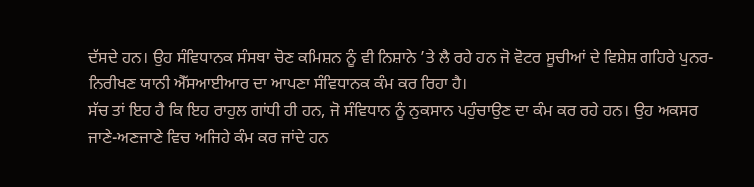ਦੱਸਦੇ ਹਨ। ਉਹ ਸੰਵਿਧਾਨਕ ਸੰਸਥਾ ਚੋਣ ਕਮਿਸ਼ਨ ਨੂੰ ਵੀ ਨਿਸ਼ਾਨੇ ’ਤੇ ਲੈ ਰਹੇ ਹਨ ਜੋ ਵੋਟਰ ਸੂਚੀਆਂ ਦੇ ਵਿਸ਼ੇਸ਼ ਗਹਿਰੇ ਪੁਨਰ-ਨਿਰੀਖਣ ਯਾਨੀ ਐੱਸਆਈਆਰ ਦਾ ਆਪਣਾ ਸੰਵਿਧਾਨਕ ਕੰਮ ਕਰ ਰਿਹਾ ਹੈ।
ਸੱਚ ਤਾਂ ਇਹ ਹੈ ਕਿ ਇਹ ਰਾਹੁਲ ਗਾਂਧੀ ਹੀ ਹਨ, ਜੋ ਸੰਵਿਧਾਨ ਨੂੰ ਨੁਕਸਾਨ ਪਹੁੰਚਾਉਣ ਦਾ ਕੰਮ ਕਰ ਰਹੇ ਹਨ। ਉਹ ਅਕਸਰ ਜਾਣੇ-ਅਣਜਾਣੇ ਵਿਚ ਅਜਿਹੇ ਕੰਮ ਕਰ ਜਾਂਦੇ ਹਨ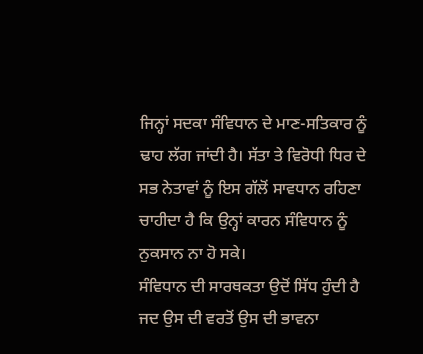ਜਿਨ੍ਹਾਂ ਸਦਕਾ ਸੰਵਿਧਾਨ ਦੇ ਮਾਣ-ਸਤਿਕਾਰ ਨੂੰ ਢਾਹ ਲੱਗ ਜਾਂਦੀ ਹੈ। ਸੱਤਾ ਤੇ ਵਿਰੋਧੀ ਧਿਰ ਦੇ ਸਭ ਨੇਤਾਵਾਂ ਨੂੰ ਇਸ ਗੱਲੋਂ ਸਾਵਧਾਨ ਰਹਿਣਾ ਚਾਹੀਦਾ ਹੈ ਕਿ ਉਨ੍ਹਾਂ ਕਾਰਨ ਸੰਵਿਧਾਨ ਨੂੰ ਨੁਕਸਾਨ ਨਾ ਹੋ ਸਕੇ।
ਸੰਵਿਧਾਨ ਦੀ ਸਾਰਥਕਤਾ ਉਦੋਂ ਸਿੱਧ ਹੁੰਦੀ ਹੈ ਜਦ ਉਸ ਦੀ ਵਰਤੋਂ ਉਸ ਦੀ ਭਾਵਨਾ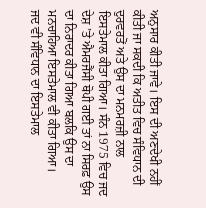ਅਨੁਸਾਰ ਕੀਤੀ ਜਾਵੇ। ਇਸ ਦੀ ਅਣਦੇਖੀ ਨਹੀਂ ਕੀਤੀ ਜਾ ਸਕਦੀ ਕਿ ਅਤੀਤ ਵਿਚ ਸੰਵਿਧਾਨ ਦੀ ਦੁਰਵਰਤੋਂ ਅਤੇ ਉਸ ਦਾ ਮਨਮਰਜ਼ੀ ਨਾਲ ਇਸਤੇਮਾਲ ਕੀਤਾ ਗਿਆ। ਸੰਨ 1975 ਵਿਚ ਜਦ ਦੇਸ਼ ’ਤੇ ਐਮਰਜੈਂਸੀ ਥੋਪੀ ਗਈ ਤਾਂ ਨਾ ਸਿਰਫ਼ ਉਸ ਦਾ ਨਿਰਾਦਰ ਕੀਤਾ ਗਿਆ ਬਲਕਿ ਉਸ ਦਾ ਮਨਚਾਹਿਆ ਇਸਤੇਮਾਲ ਵੀ ਕੀਤਾ ਗਿਆ।
ਜਦ ਵੀ ਸੰਵਿਧਾਨ ਦਾ ਇਸਤੇਮਾਲ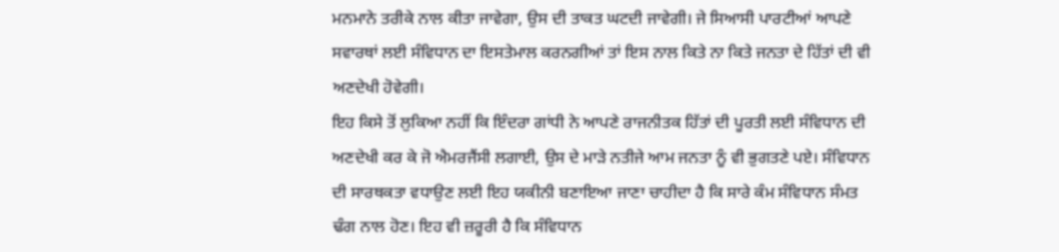ਮਨਮਾਨੇ ਤਰੀਕੇ ਨਾਲ ਕੀਤਾ ਜਾਵੇਗਾ, ਉਸ ਦੀ ਤਾਕਤ ਘਟਦੀ ਜਾਵੇਗੀ। ਜੇ ਸਿਆਸੀ ਪਾਰਟੀਆਂ ਆਪਣੇ ਸਵਾਰਥਾਂ ਲਈ ਸੰਵਿਧਾਨ ਦਾ ਇਸਤੇਮਾਲ ਕਰਨਗੀਆਂ ਤਾਂ ਇਸ ਨਾਲ ਕਿਤੇ ਨਾ ਕਿਤੇ ਜਨਤਾ ਦੇ ਹਿੱਤਾਂ ਦੀ ਵੀ ਅਣਦੇਖੀ ਹੋਵੇਗੀ।
ਇਹ ਕਿਸੇ ਤੋਂ ਲੁਕਿਆ ਨਹੀਂ ਕਿ ਇੰਦਰਾ ਗਾਂਧੀ ਨੇ ਆਪਣੇ ਰਾਜਨੀਤਕ ਹਿੱਤਾਂ ਦੀ ਪੂਰਤੀ ਲਈ ਸੰਵਿਧਾਨ ਦੀ ਅਣਦੇਖੀ ਕਰ ਕੇ ਜੋ ਐਮਰਜੈਂਸੀ ਲਗਾਈ, ਉਸ ਦੇ ਮਾੜੇ ਨਤੀਜੇ ਆਮ ਜਨਤਾ ਨੂੰ ਵੀ ਭੁਗਤਣੇ ਪਏ। ਸੰਵਿਧਾਨ ਦੀ ਸਾਰਥਕਤਾ ਵਧਾਉਣ ਲਈ ਇਹ ਯਕੀਨੀ ਬਣਾਇਆ ਜਾਣਾ ਚਾਹੀਦਾ ਹੈ ਕਿ ਸਾਰੇ ਕੰਮ ਸੰਵਿਧਾਨ ਸੰਮਤ ਢੰਗ ਨਾਲ ਹੋਣ। ਇਹ ਵੀ ਜ਼ਰੂਰੀ ਹੈ ਕਿ ਸੰਵਿਧਾਨ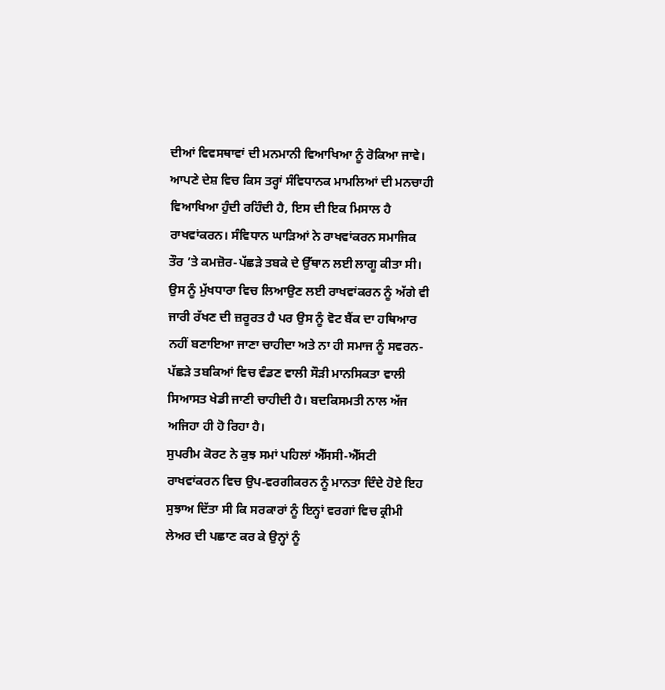ਦੀਆਂ ਵਿਵਸਥਾਵਾਂ ਦੀ ਮਨਮਾਨੀ ਵਿਆਖਿਆ ਨੂੰ ਰੋਕਿਆ ਜਾਵੇ। ਆਪਣੇ ਦੇਸ਼ ਵਿਚ ਕਿਸ ਤਰ੍ਹਾਂ ਸੰਵਿਧਾਨਕ ਮਾਮਲਿਆਂ ਦੀ ਮਨਚਾਹੀ ਵਿਆਖਿਆ ਹੁੰਦੀ ਰਹਿੰਦੀ ਹੈ, ਇਸ ਦੀ ਇਕ ਮਿਸਾਲ ਹੈ ਰਾਖਵਾਂਕਰਨ। ਸੰਵਿਧਾਨ ਘਾੜਿਆਂ ਨੇ ਰਾਖਵਾਂਕਰਨ ਸਮਾਜਿਕ ਤੌਰ ’ਤੇ ਕਮਜ਼ੋਰ-ਪੱਛੜੇ ਤਬਕੇ ਦੇ ਉੱਥਾਨ ਲਈ ਲਾਗੂ ਕੀਤਾ ਸੀ।
ਉਸ ਨੂੰ ਮੁੱਖਧਾਰਾ ਵਿਚ ਲਿਆਉਣ ਲਈ ਰਾਖਵਾਂਕਰਨ ਨੂੰ ਅੱਗੇ ਵੀ ਜਾਰੀ ਰੱਖਣ ਦੀ ਜ਼ਰੂਰਤ ਹੈ ਪਰ ਉਸ ਨੂੰ ਵੋਟ ਬੈਂਕ ਦਾ ਹਥਿਆਰ ਨਹੀਂ ਬਣਾਇਆ ਜਾਣਾ ਚਾਹੀਦਾ ਅਤੇ ਨਾ ਹੀ ਸਮਾਜ ਨੂੰ ਸਵਰਨ-ਪੱਛੜੇ ਤਬਕਿਆਂ ਵਿਚ ਵੰਡਣ ਵਾਲੀ ਸੌੜੀ ਮਾਨਸਿਕਤਾ ਵਾਲੀ ਸਿਆਸਤ ਖੇਡੀ ਜਾਣੀ ਚਾਹੀਦੀ ਹੈ। ਬਦਕਿਸਮਤੀ ਨਾਲ ਅੱਜ ਅਜਿਹਾ ਹੀ ਹੋ ਰਿਹਾ ਹੈ।
ਸੁਪਰੀਮ ਕੋਰਟ ਨੇ ਕੁਝ ਸਮਾਂ ਪਹਿਲਾਂ ਐੱਸਸੀ-ਐੱਸਟੀ ਰਾਖਵਾਂਕਰਨ ਵਿਚ ਉਪ-ਵਰਗੀਕਰਨ ਨੂੰ ਮਾਨਤਾ ਦਿੰਦੇ ਹੋਏ ਇਹ ਸੁਝਾਅ ਦਿੱਤਾ ਸੀ ਕਿ ਸਰਕਾਰਾਂ ਨੂੰ ਇਨ੍ਹਾਂ ਵਰਗਾਂ ਵਿਚ ਕ੍ਰੀਮੀ ਲੇਅਰ ਦੀ ਪਛਾਣ ਕਰ ਕੇ ਉਨ੍ਹਾਂ ਨੂੰ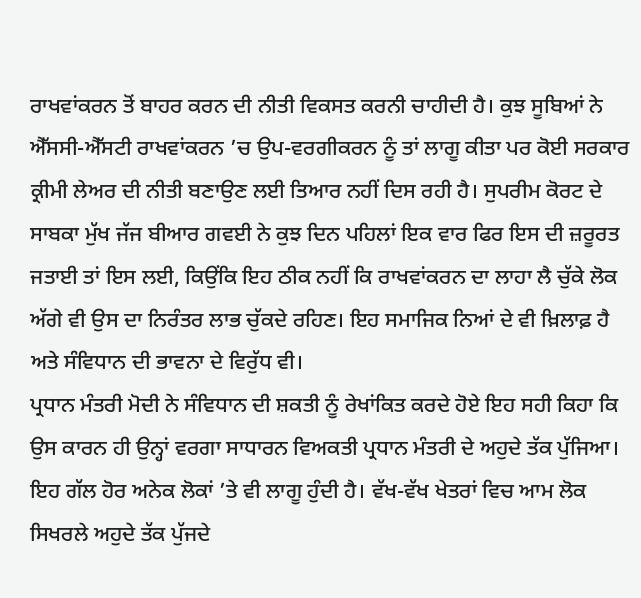ਰਾਖਵਾਂਕਰਨ ਤੋਂ ਬਾਹਰ ਕਰਨ ਦੀ ਨੀਤੀ ਵਿਕਸਤ ਕਰਨੀ ਚਾਹੀਦੀ ਹੈ। ਕੁਝ ਸੂਬਿਆਂ ਨੇ ਐੱਸਸੀ-ਐੱਸਟੀ ਰਾਖਵਾਂਕਰਨ ’ਚ ਉਪ-ਵਰਗੀਕਰਨ ਨੂੰ ਤਾਂ ਲਾਗੂ ਕੀਤਾ ਪਰ ਕੋਈ ਸਰਕਾਰ ਕ੍ਰੀਮੀ ਲੇਅਰ ਦੀ ਨੀਤੀ ਬਣਾਉਣ ਲਈ ਤਿਆਰ ਨਹੀਂ ਦਿਸ ਰਹੀ ਹੈ। ਸੁਪਰੀਮ ਕੋਰਟ ਦੇ ਸਾਬਕਾ ਮੁੱਖ ਜੱਜ ਬੀਆਰ ਗਵਈ ਨੇ ਕੁਝ ਦਿਨ ਪਹਿਲਾਂ ਇਕ ਵਾਰ ਫਿਰ ਇਸ ਦੀ ਜ਼ਰੂਰਤ ਜਤਾਈ ਤਾਂ ਇਸ ਲਈ, ਕਿਉਂਕਿ ਇਹ ਠੀਕ ਨਹੀਂ ਕਿ ਰਾਖਵਾਂਕਰਨ ਦਾ ਲਾਹਾ ਲੈ ਚੁੱਕੇ ਲੋਕ ਅੱਗੇ ਵੀ ਉਸ ਦਾ ਨਿਰੰਤਰ ਲਾਭ ਚੁੱਕਦੇ ਰਹਿਣ। ਇਹ ਸਮਾਜਿਕ ਨਿਆਂ ਦੇ ਵੀ ਖ਼ਿਲਾਫ਼ ਹੈ ਅਤੇ ਸੰਵਿਧਾਨ ਦੀ ਭਾਵਨਾ ਦੇ ਵਿਰੁੱਧ ਵੀ।
ਪ੍ਰਧਾਨ ਮੰਤਰੀ ਮੋਦੀ ਨੇ ਸੰਵਿਧਾਨ ਦੀ ਸ਼ਕਤੀ ਨੂੰ ਰੇਖਾਂਕਿਤ ਕਰਦੇ ਹੋਏ ਇਹ ਸਹੀ ਕਿਹਾ ਕਿ ਉਸ ਕਾਰਨ ਹੀ ਉਨ੍ਹਾਂ ਵਰਗਾ ਸਾਧਾਰਨ ਵਿਅਕਤੀ ਪ੍ਰਧਾਨ ਮੰਤਰੀ ਦੇ ਅਹੁਦੇ ਤੱਕ ਪੁੱਜਿਆ। ਇਹ ਗੱਲ ਹੋਰ ਅਨੇਕ ਲੋਕਾਂ ’ਤੇ ਵੀ ਲਾਗੂ ਹੁੰਦੀ ਹੈ। ਵੱਖ-ਵੱਖ ਖੇਤਰਾਂ ਵਿਚ ਆਮ ਲੋਕ ਸਿਖਰਲੇ ਅਹੁਦੇ ਤੱਕ ਪੁੱਜਦੇ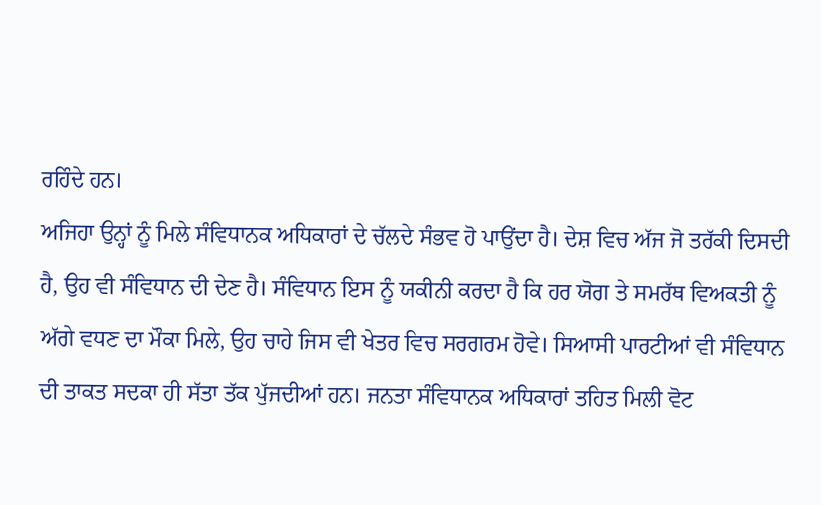ਰਹਿੰਦੇ ਹਨ।
ਅਜਿਹਾ ਉਨ੍ਹਾਂ ਨੂੰ ਮਿਲੇ ਸੰਵਿਧਾਨਕ ਅਧਿਕਾਰਾਂ ਦੇ ਚੱਲਦੇ ਸੰਭਵ ਹੋ ਪਾਉਂਦਾ ਹੈ। ਦੇਸ਼ ਵਿਚ ਅੱਜ ਜੋ ਤਰੱਕੀ ਦਿਸਦੀ ਹੈ, ਉਹ ਵੀ ਸੰਵਿਧਾਨ ਦੀ ਦੇਣ ਹੈ। ਸੰਵਿਧਾਨ ਇਸ ਨੂੰ ਯਕੀਨੀ ਕਰਦਾ ਹੈ ਕਿ ਹਰ ਯੋਗ ਤੇ ਸਮਰੱਥ ਵਿਅਕਤੀ ਨੂੰ ਅੱਗੇ ਵਧਣ ਦਾ ਮੌਕਾ ਮਿਲੇ, ਉਹ ਚਾਹੇ ਜਿਸ ਵੀ ਖੇਤਰ ਵਿਚ ਸਰਗਰਮ ਹੋਵੇ। ਸਿਆਸੀ ਪਾਰਟੀਆਂ ਵੀ ਸੰਵਿਧਾਨ ਦੀ ਤਾਕਤ ਸਦਕਾ ਹੀ ਸੱਤਾ ਤੱਕ ਪੁੱਜਦੀਆਂ ਹਨ। ਜਨਤਾ ਸੰਵਿਧਾਨਕ ਅਧਿਕਾਰਾਂ ਤਹਿਤ ਮਿਲੀ ਵੋਟ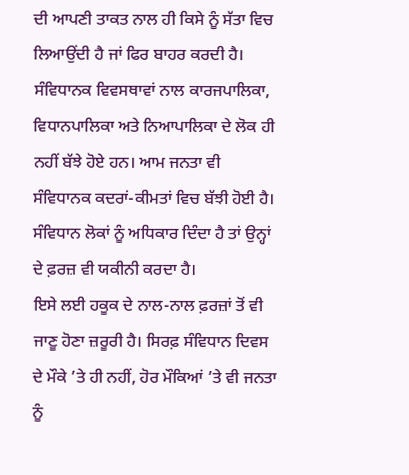ਦੀ ਆਪਣੀ ਤਾਕਤ ਨਾਲ ਹੀ ਕਿਸੇ ਨੂੰ ਸੱਤਾ ਵਿਚ ਲਿਆਉਂਦੀ ਹੈ ਜਾਂ ਫਿਰ ਬਾਹਰ ਕਰਦੀ ਹੈ। ਸੰਵਿਧਾਨਕ ਵਿਵਸਥਾਵਾਂ ਨਾਲ ਕਾਰਜਪਾਲਿਕਾ, ਵਿਧਾਨਪਾਲਿਕਾ ਅਤੇ ਨਿਆਪਾਲਿਕਾ ਦੇ ਲੋਕ ਹੀ ਨਹੀਂ ਬੱਝੇ ਹੋਏ ਹਨ। ਆਮ ਜਨਤਾ ਵੀ ਸੰਵਿਧਾਨਕ ਕਦਰਾਂ-ਕੀਮਤਾਂ ਵਿਚ ਬੱਝੀ ਹੋਈ ਹੈ। ਸੰਵਿਧਾਨ ਲੋਕਾਂ ਨੂੰ ਅਧਿਕਾਰ ਦਿੰਦਾ ਹੈ ਤਾਂ ਉਨ੍ਹਾਂ ਦੇ ਫ਼ਰਜ਼ ਵੀ ਯਕੀਨੀ ਕਰਦਾ ਹੈ।
ਇਸੇ ਲਈ ਹਕੂਕ ਦੇ ਨਾਲ-ਨਾਲ ਫ਼ਰਜ਼ਾਂ ਤੋਂ ਵੀ ਜਾਣੂ ਹੋਣਾ ਜ਼ਰੂਰੀ ਹੈ। ਸਿਰਫ਼ ਸੰਵਿਧਾਨ ਦਿਵਸ ਦੇ ਮੌਕੇ ’ਤੇ ਹੀ ਨਹੀਂ, ਹੋਰ ਮੌਕਿਆਂ ’ਤੇ ਵੀ ਜਨਤਾ ਨੂੰ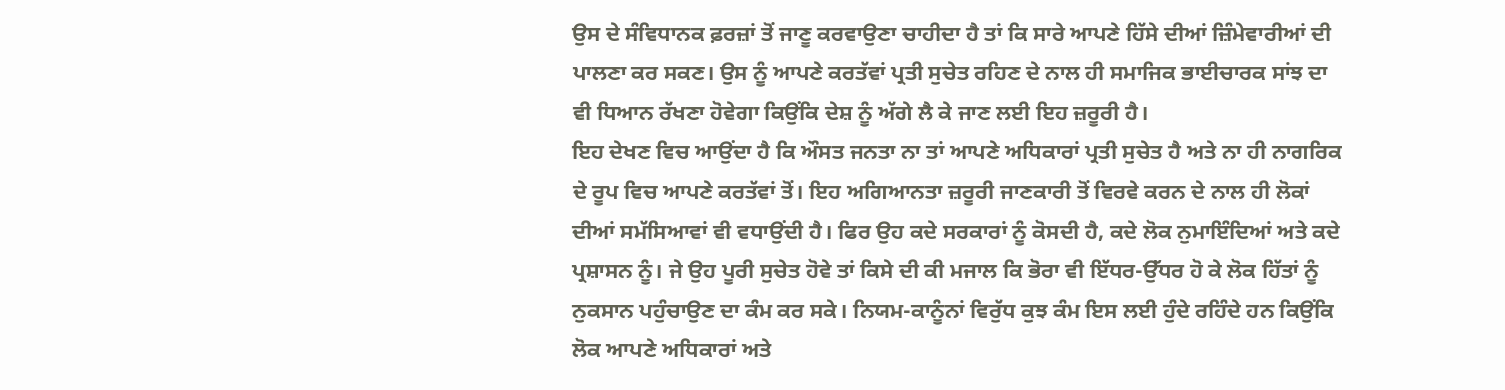ਉਸ ਦੇ ਸੰਵਿਧਾਨਕ ਫ਼ਰਜ਼ਾਂ ਤੋਂ ਜਾਣੂ ਕਰਵਾਉਣਾ ਚਾਹੀਦਾ ਹੈ ਤਾਂ ਕਿ ਸਾਰੇ ਆਪਣੇ ਹਿੱਸੇ ਦੀਆਂ ਜ਼ਿੰਮੇਵਾਰੀਆਂ ਦੀ ਪਾਲਣਾ ਕਰ ਸਕਣ। ਉਸ ਨੂੰ ਆਪਣੇ ਕਰਤੱਵਾਂ ਪ੍ਰਤੀ ਸੁਚੇਤ ਰਹਿਣ ਦੇ ਨਾਲ ਹੀ ਸਮਾਜਿਕ ਭਾਈਚਾਰਕ ਸਾਂਝ ਦਾ ਵੀ ਧਿਆਨ ਰੱਖਣਾ ਹੋਵੇਗਾ ਕਿਉਂਕਿ ਦੇਸ਼ ਨੂੰ ਅੱਗੇ ਲੈ ਕੇ ਜਾਣ ਲਈ ਇਹ ਜ਼ਰੂਰੀ ਹੈ।
ਇਹ ਦੇਖਣ ਵਿਚ ਆਉਂਦਾ ਹੈ ਕਿ ਔਸਤ ਜਨਤਾ ਨਾ ਤਾਂ ਆਪਣੇ ਅਧਿਕਾਰਾਂ ਪ੍ਰਤੀ ਸੁਚੇਤ ਹੈ ਅਤੇ ਨਾ ਹੀ ਨਾਗਰਿਕ ਦੇ ਰੂਪ ਵਿਚ ਆਪਣੇ ਕਰਤੱਵਾਂ ਤੋਂ। ਇਹ ਅਗਿਆਨਤਾ ਜ਼ਰੂਰੀ ਜਾਣਕਾਰੀ ਤੋਂ ਵਿਰਵੇ ਕਰਨ ਦੇ ਨਾਲ ਹੀ ਲੋਕਾਂ ਦੀਆਂ ਸਮੱਸਿਆਵਾਂ ਵੀ ਵਧਾਉਂਦੀ ਹੈ। ਫਿਰ ਉਹ ਕਦੇ ਸਰਕਾਰਾਂ ਨੂੰ ਕੋਸਦੀ ਹੈ, ਕਦੇ ਲੋਕ ਨੁਮਾਇੰਦਿਆਂ ਅਤੇ ਕਦੇ ਪ੍ਰਸ਼ਾਸਨ ਨੂੰ। ਜੇ ਉਹ ਪੂਰੀ ਸੁਚੇਤ ਹੋਵੇ ਤਾਂ ਕਿਸੇ ਦੀ ਕੀ ਮਜਾਲ ਕਿ ਭੋਰਾ ਵੀ ਇੱਧਰ-ਉੱਧਰ ਹੋ ਕੇ ਲੋਕ ਹਿੱਤਾਂ ਨੂੰ ਨੁਕਸਾਨ ਪਹੁੰਚਾਉਣ ਦਾ ਕੰਮ ਕਰ ਸਕੇ। ਨਿਯਮ-ਕਾਨੂੰਨਾਂ ਵਿਰੁੱਧ ਕੁਝ ਕੰਮ ਇਸ ਲਈ ਹੁੰਦੇ ਰਹਿੰਦੇ ਹਨ ਕਿਉਂਕਿ ਲੋਕ ਆਪਣੇ ਅਧਿਕਾਰਾਂ ਅਤੇ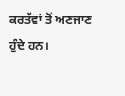ਕਰਤੱਵਾਂ ਤੋਂ ਅਣਜਾਣ ਹੁੰਦੇ ਹਨ।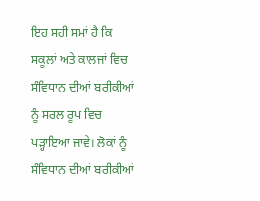ਇਹ ਸਹੀ ਸਮਾਂ ਹੈ ਕਿ ਸਕੂਲਾਂ ਅਤੇ ਕਾਲਜਾਂ ਵਿਚ ਸੰਵਿਧਾਨ ਦੀਆਂ ਬਰੀਕੀਆਂ ਨੂੰ ਸਰਲ ਰੂਪ ਵਿਚ ਪੜ੍ਹਾਇਆ ਜਾਵੇ। ਲੋਕਾਂ ਨੂੰ ਸੰਵਿਧਾਨ ਦੀਆਂ ਬਰੀਕੀਆਂ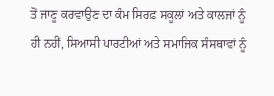ਤੋਂ ਜਾਣੂ ਕਰਵਾਉਣ ਦਾ ਕੰਮ ਸਿਰਫ਼ ਸਕੂਲਾਂ ਅਤੇ ਕਾਲਜਾਂ ਨੂੰ ਹੀ ਨਹੀਂ, ਸਿਆਸੀ ਪਾਰਟੀਆਂ ਅਤੇ ਸਮਾਜਿਕ ਸੰਸਥਾਵਾਂ ਨੂੰ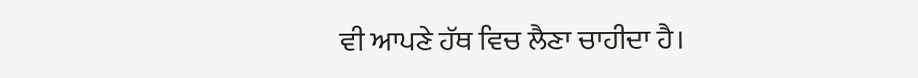ਵੀ ਆਪਣੇ ਹੱਥ ਵਿਚ ਲੈਣਾ ਚਾਹੀਦਾ ਹੈ।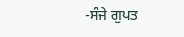-ਸੰਜੇ ਗੁਪਤ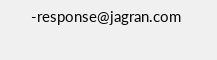-response@jagran.com